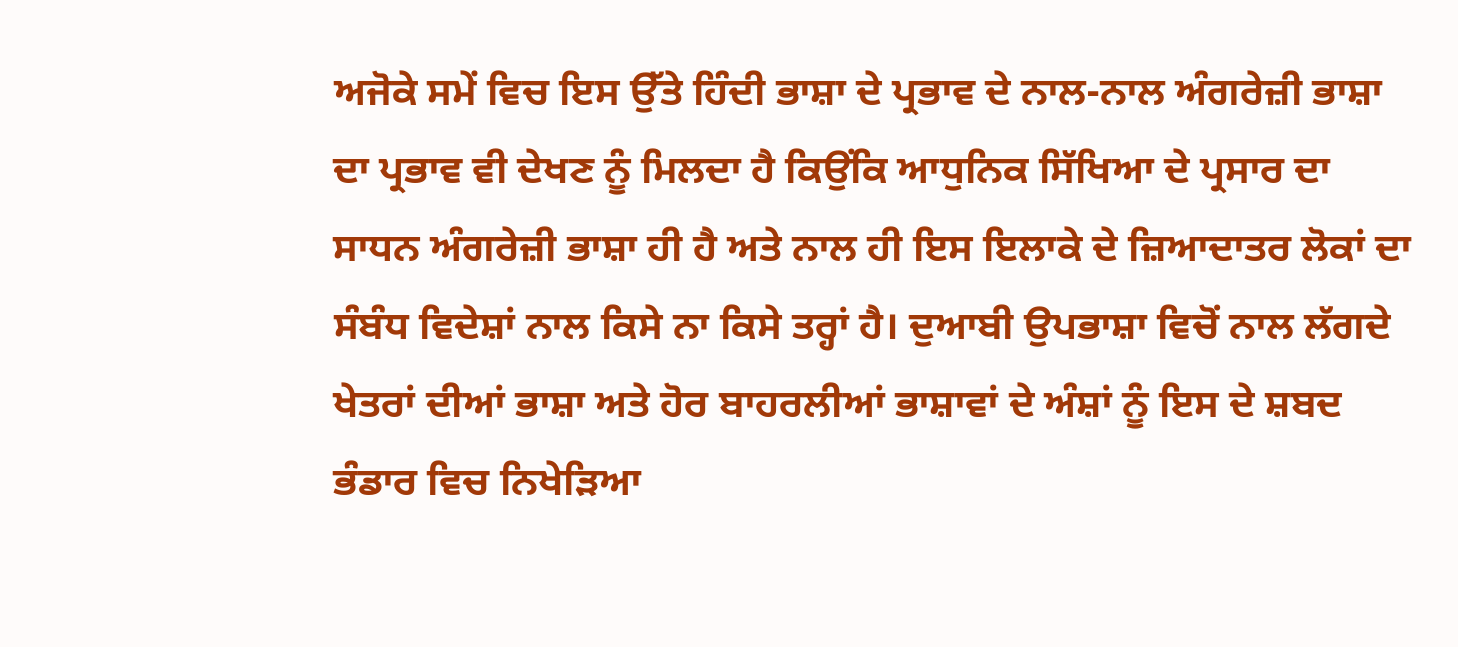ਅਜੋਕੇ ਸਮੇਂ ਵਿਚ ਇਸ ਉੱਤੇ ਹਿੰਦੀ ਭਾਸ਼ਾ ਦੇ ਪ੍ਰਭਾਵ ਦੇ ਨਾਲ-ਨਾਲ ਅੰਗਰੇਜ਼ੀ ਭਾਸ਼ਾ ਦਾ ਪ੍ਰਭਾਵ ਵੀ ਦੇਖਣ ਨੂੰ ਮਿਲਦਾ ਹੈ ਕਿਉਂਕਿ ਆਧੁਨਿਕ ਸਿੱਖਿਆ ਦੇ ਪ੍ਰਸਾਰ ਦਾ ਸਾਧਨ ਅੰਗਰੇਜ਼ੀ ਭਾਸ਼ਾ ਹੀ ਹੈ ਅਤੇ ਨਾਲ ਹੀ ਇਸ ਇਲਾਕੇ ਦੇ ਜ਼ਿਆਦਾਤਰ ਲੋਕਾਂ ਦਾ ਸੰਬੰਧ ਵਿਦੇਸ਼ਾਂ ਨਾਲ ਕਿਸੇ ਨਾ ਕਿਸੇ ਤਰ੍ਹਾਂ ਹੈ। ਦੁਆਬੀ ਉਪਭਾਸ਼ਾ ਵਿਚੋਂ ਨਾਲ ਲੱਗਦੇ ਖੇਤਰਾਂ ਦੀਆਂ ਭਾਸ਼ਾ ਅਤੇ ਹੋਰ ਬਾਹਰਲੀਆਂ ਭਾਸ਼ਾਵਾਂ ਦੇ ਅੰਸ਼ਾਂ ਨੂੰ ਇਸ ਦੇ ਸ਼ਬਦ ਭੰਡਾਰ ਵਿਚ ਨਿਖੇੜਿਆ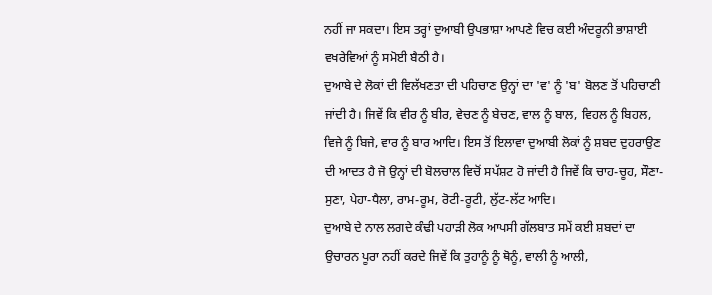ਨਹੀਂ ਜਾ ਸਕਦਾ। ਇਸ ਤਰ੍ਹਾਂ ਦੁਆਬੀ ਉਪਭਾਸ਼ਾ ਆਪਣੇ ਵਿਚ ਕਈ ਅੰਦਰੂਨੀ ਭਾਸ਼ਾਈ ਵਖਰੇਵਿਆਂ ਨੂੰ ਸਮੋਈ ਬੈਠੀ ਹੈ।
ਦੁਆਬੇ ਦੇ ਲੋਕਾਂ ਦੀ ਵਿਲੱਖਣਤਾ ਦੀ ਪਹਿਚਾਣ ਉਨ੍ਹਾਂ ਦਾ 'ਵ' ਨੂੰ 'ਬ' ਬੋਲਣ ਤੋਂ ਪਹਿਚਾਣੀ ਜਾਂਦੀ ਹੈ। ਜਿਵੇਂ ਕਿ ਵੀਰ ਨੂੰ ਬੀਰ, ਵੇਚਣ ਨੂੰ ਬੇਚਣ, ਵਾਲ ਨੂੰ ਬਾਲ, ਵਿਹਲ ਨੂੰ ਬਿਹਲ, ਵਿਜੇ ਨੂੰ ਬਿਜੇ, ਵਾਰ ਨੂੰ ਬਾਰ ਆਦਿ। ਇਸ ਤੋਂ ਇਲਾਵਾ ਦੁਆਬੀ ਲੋਕਾਂ ਨੂੰ ਸ਼ਬਦ ਦੁਹਰਾਉਣ ਦੀ ਆਦਤ ਹੈ ਜੋ ਉਨ੍ਹਾਂ ਦੀ ਬੋਲਚਾਲ ਵਿਚੋਂ ਸਪੱਸ਼ਟ ਹੋ ਜਾਂਦੀ ਹੈ ਜਿਵੇਂ ਕਿ ਚਾਹ-ਚੂਹ, ਸੌਣਾ-ਸੁਣਾ, ਪੇਹਾ-ਧੈਲਾ, ਰਾਮ-ਰੂਮ, ਰੋਟੀ-ਰੂਟੀ, ਲੁੱਟ-ਲੱਟ ਆਦਿ।
ਦੁਆਬੇ ਦੇ ਨਾਲ ਲਗਦੇ ਕੰਢੀ ਪਹਾੜੀ ਲੋਕ ਆਪਸੀ ਗੱਲਬਾਤ ਸਮੇਂ ਕਈ ਸ਼ਬਦਾਂ ਦਾ ਉਚਾਰਨ ਪੂਰਾ ਨਹੀਂ ਕਰਦੇ ਜਿਵੇਂ ਕਿ ਤੁਹਾਨੂੰ ਨੂੰ ਥੋਨੂੰ, ਵਾਲੀ ਨੂੰ ਆਲੀ,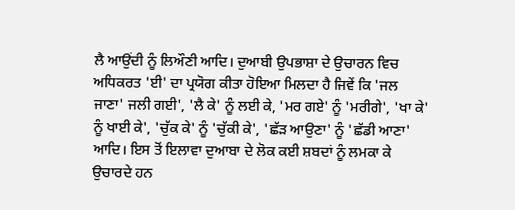ਲੈ ਆਉਂਦੀ ਨੂੰ ਲਿਔਣੀ ਆਦਿ। ਦੁਆਬੀ ਉਪਭਾਸ਼ਾ ਦੇ ਉਚਾਰਨ ਵਿਚ ਅਧਿਕਰਤ 'ਈ' ਦਾ ਪ੍ਰਯੋਗ ਕੀਤਾ ਹੋਇਆ ਮਿਲਦਾ ਹੈ ਜਿਵੇਂ ਕਿ 'ਜਲ ਜਾਣਾ' ਜਲੀ ਗਈ', 'ਲੈ ਕੇ' ਨੂੰ ਲਈ ਕੇ, 'ਮਰ ਗਏ' ਨੂੰ 'ਮਰੀਗੇ', 'ਖਾ ਕੇ' ਨੂੰ ਖਾਈ ਕੇ', 'ਚੁੱਕ ਕੇ' ਨੂੰ 'ਚੁੱਕੀ ਕੇ', 'ਛੱੜ ਆਉਣਾ' ਨੂੰ 'ਛੱਡੀ ਆਣਾ' ਆਦਿ। ਇਸ ਤੋਂ ਇਲਾਵਾ ਦੁਆਬਾ ਦੇ ਲੋਕ ਕਈ ਸ਼ਬਦਾਂ ਨੂੰ ਲਮਕਾ ਕੇ ਉਚਾਰਦੇ ਹਨ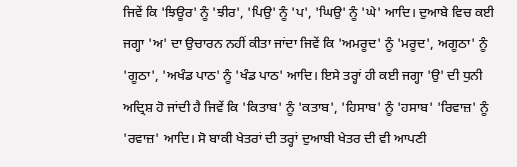ਜਿਵੇਂ ਕਿ 'ਝਿਊਰ' ਨੂੰ 'ਝੀਰ', 'ਪਿਉ' ਨੂੰ 'ਪ', 'ਘਿਉ' ਨੂੰ 'ਘੇ' ਆਦਿ। ਦੁਆਬੇ ਵਿਚ ਕਈ ਜਗ੍ਹਾ 'ਅ' ਦਾ ਉਚਾਰਨ ਨਹੀਂ ਕੀਤਾ ਜਾਂਦਾ ਜਿਵੇਂ ਕਿ 'ਅਮਰੂਦ' ਨੂੰ 'ਮਰੂਦ', ਅਗੂਠਾ' ਨੂੰ 'ਗੂਠਾ', 'ਅਖੰਡ ਪਾਠ' ਨੂੰ 'ਖੰਡ ਪਾਠ' ਆਦਿ। ਇਸੇ ਤਰ੍ਹਾਂ ਹੀ ਕਈ ਜਗ੍ਹਾ 'ਉ' ਦੀ ਧੁਨੀ ਅਦ੍ਰਿਸ਼ ਹੋ ਜਾਂਦੀ ਹੈ ਜਿਵੇਂ ਕਿ 'ਕਿਤਾਬ' ਨੂੰ 'ਕਤਾਬ', 'ਹਿਸਾਬ' ਨੂੰ 'ਹਸਾਬ' 'ਰਿਵਾਜ਼' ਨੂੰ 'ਰਵਾਜ਼' ਆਦਿ। ਸੋ ਬਾਕੀ ਖੇਤਰਾਂ ਦੀ ਤਰ੍ਹਾਂ ਦੁਆਬੀ ਖੇਤਰ ਦੀ ਵੀ ਆਪਣੀ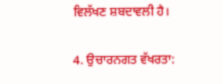ਵਿਲੱਖਣ ਸ਼ਬਦਾਵਲੀ ਹੈ।

4. ਉਚਾਰਨਗਤ ਵੱਖਰਤਾ: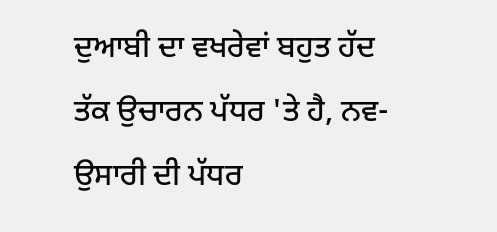ਦੁਆਬੀ ਦਾ ਵਖਰੇਵਾਂ ਬਹੁਤ ਹੱਦ ਤੱਕ ਉਚਾਰਨ ਪੱਧਰ 'ਤੇ ਹੈ, ਨਵ-ਉਸਾਰੀ ਦੀ ਪੱਧਰ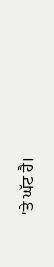'ਤੇ ਘੱਟ ਹੈ।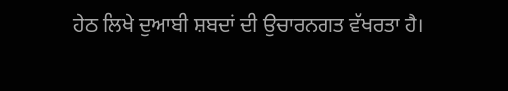ਹੇਠ ਲਿਖੇ ਦੁਆਬੀ ਸ਼ਬਦਾਂ ਦੀ ਉਚਾਰਨਗਤ ਵੱਖਰਤਾ ਹੈ।